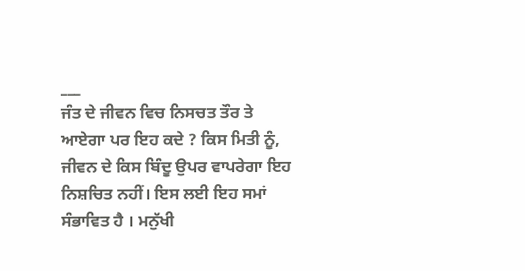___
ਜੰਤ ਦੇ ਜੀਵਨ ਵਿਚ ਨਿਸਚਤ ਤੌਰ ਤੇ ਆਏਗਾ ਪਰ ਇਹ ਕਦੇ ? ਕਿਸ ਮਿਤੀ ਨੂੰ, ਜੀਵਨ ਦੇ ਕਿਸ ਬਿੰਦੂ ਉਪਰ ਵਾਪਰੇਗਾ ਇਹ ਨਿਸ਼ਚਿਤ ਨਹੀਂ। ਇਸ ਲਈ ਇਹ ਸਮਾਂ ਸੰਭਾਵਿਤ ਹੈ । ਮਨੁੱਖੀ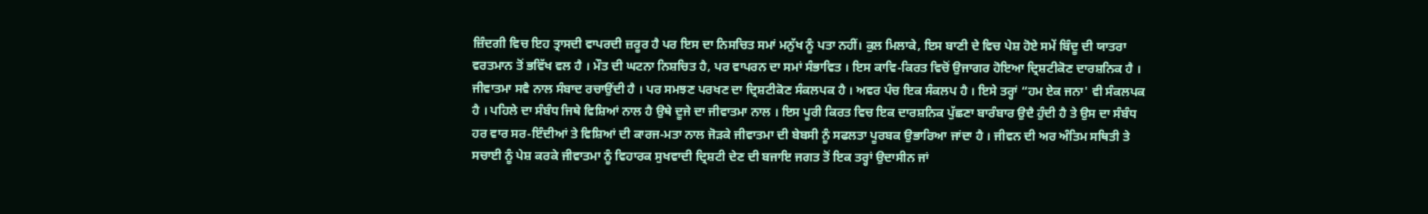ਜ਼ਿੰਦਗੀ ਵਿਚ ਇਹ ਤ੍ਰਾਸਦੀ ਵਾਪਰਦੀ ਜ਼ਰੂਰ ਹੈ ਪਰ ਇਸ ਦਾ ਨਿਸਚਿਤ ਸਮਾਂ ਮਨੁੱਖ ਨੂੰ ਪਤਾ ਨਹੀਂ। ਕੁਲ ਮਿਲਾਕੇ, ਇਸ ਬਾਣੀ ਦੇ ਵਿਚ ਪੇਸ਼ ਹੋਏ ਸਮੇਂ ਬਿੰਦੂ ਦੀ ਯਾਤਰਾ ਵਰਤਮਾਨ ਤੋਂ ਭਵਿੱਖ ਵਲ ਹੈ । ਮੌਤ ਦੀ ਘਟਨਾ ਨਿਸ਼ਚਿਤ ਹੈ, ਪਰ ਵਾਪਰਨ ਦਾ ਸਮਾਂ ਸੰਭਾਵਿਤ । ਇਸ ਕਾਵਿ-ਕਿਰਤ ਵਿਚੋਂ ਉਜਾਗਰ ਹੋਇਆ ਦ੍ਰਿਸ਼ਟੀਕੋਣ ਦਾਰਸ਼ਨਿਕ ਹੈ । ਜੀਵਾਤਮਾ ਸਵੈ ਨਾਲ ਸੰਬਾਦ ਰਚਾਉਂਦੀ ਹੈ । ਪਰ ਸਮਝਣ ਪਰਖਣ ਦਾ ਦ੍ਰਿਸ਼ਟੀਕੋਣ ਸੰਕਲਪਕ ਹੈ । ਅਵਰ ਪੰਚ ਇਕ ਸੰਕਲਪ ਹੈ । ਇਸੇ ਤਰ੍ਹਾਂ “ਹਮ ਏਕ ਜਨਾ' ਵੀ ਸੰਕਲਪਕ ਹੈ । ਪਹਿਲੇ ਦਾ ਸੰਬੰਧ ਜਿਥੇ ਵਿਸ਼ਿਆਂ ਨਾਲ ਹੈ ਉਥੇ ਦੂਜੇ ਦਾ ਜੀਵਾਤਮਾ ਨਾਲ । ਇਸ ਪੂਰੀ ਕਿਰਤ ਵਿਚ ਇਕ ਦਾਰਸ਼ਨਿਕ ਪੁੱਛਣਾ ਬਾਰੰਬਾਰ ਉਦੈ ਹੁੰਦੀ ਹੈ ਤੇ ਉਸ ਦਾ ਸੰਬੰਧ ਹਰ ਵਾਰ ਸਰ-ਇੰਦੀਆਂ ਤੇ ਵਿਸ਼ਿਆਂ ਦੀ ਕਾਰਜ-ਮਤਾ ਨਾਲ ਜੋੜਕੇ ਜੀਵਾਤਮਾ ਦੀ ਬੇਬਸੀ ਨੂੰ ਸਫਲਤਾ ਪੂਰਬਕ ਉਭਾਰਿਆ ਜਾਂਦਾ ਹੈ । ਜੀਵਨ ਦੀ ਅਰ ਅੰਤਿਮ ਸਥਿਤੀ ਤੇ ਸਚਾਈ ਨੂੰ ਪੇਸ਼ ਕਰਕੇ ਜੀਵਾਤਮਾ ਨੂੰ ਵਿਹਾਰਕ ਸੁਖਵਾਦੀ ਦ੍ਰਿਸ਼ਟੀ ਦੇਣ ਦੀ ਬਜਾਇ ਜਗਤ ਤੋਂ ਇਕ ਤਰ੍ਹਾਂ ਉਦਾਸੀਨ ਜਾਂ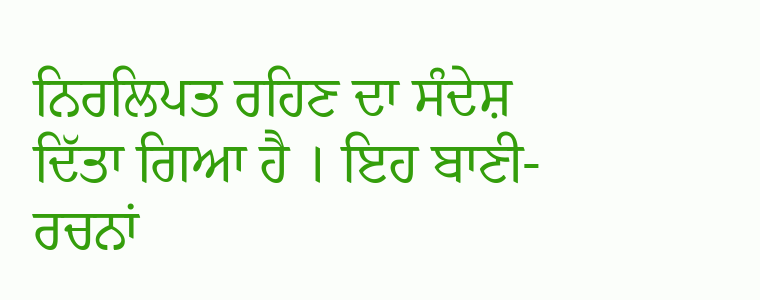ਨਿਰਲਿਪਤ ਰਹਿਣ ਦਾ ਸੰਦੇਸ਼ ਦਿੱਤਾ ਗਿਆ ਹੈ । ਇਹ ਬਾਣੀ-ਰਚਨਾਂ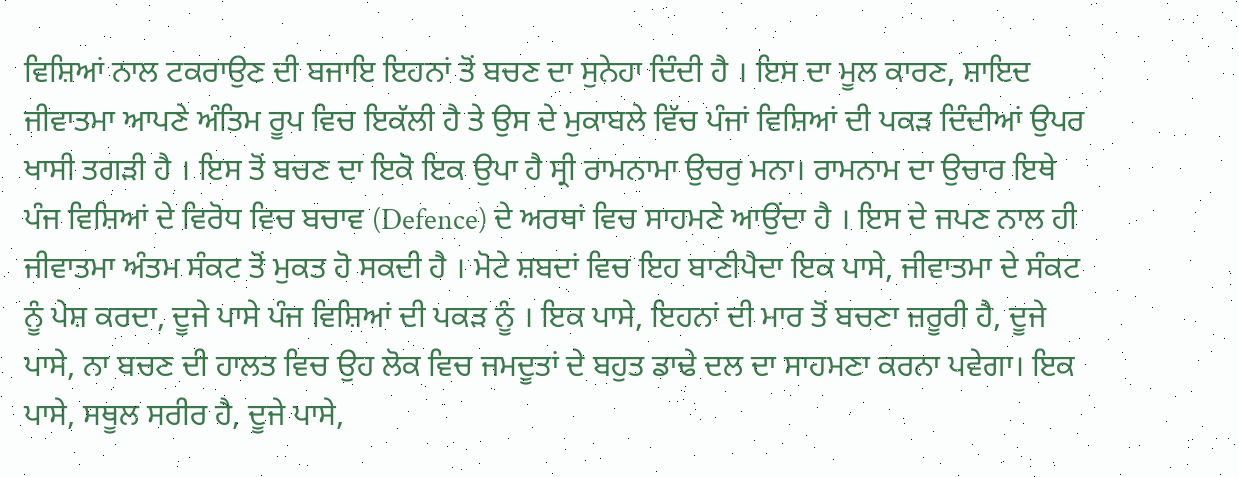ਵਿਸ਼ਿਆਂ ਨਾਲ ਟਕਰਾਉਣ ਦੀ ਬਜਾਇ ਇਹਨਾਂ ਤੋਂ ਬਚਣ ਦਾ ਸੁਨੇਹਾ ਦਿੰਦੀ ਹੈ । ਇਸ ਦਾ ਮੂਲ ਕਾਰਣ, ਸ਼ਾਇਦ ਜੀਵਾਤਮਾ ਆਪਣੇ ਅੰਤਿਮ ਰੂਪ ਵਿਚ ਇਕੱਲੀ ਹੈ ਤੇ ਉਸ ਦੇ ਮੁਕਾਬਲੇ ਵਿੱਚ ਪੰਜਾਂ ਵਿਸ਼ਿਆਂ ਦੀ ਪਕੜ ਦਿੰਦੀਆਂ ਉਪਰ ਖਾਸੀ ਤਗੜੀ ਹੈ । ਇਸ ਤੋਂ ਬਚਣ ਦਾ ਇਕੋ ਇਕ ਉਪਾ ਹੈ ਸ੍ਰੀ ਰਾਮਨਾਮਾ ਉਚਰੁ ਮਨਾ। ਰਾਮਨਾਮ ਦਾ ਉਚਾਰ ਇਥੇ ਪੰਜ ਵਿਸ਼ਿਆਂ ਦੇ ਵਿਰੋਧ ਵਿਚ ਬਚਾਵ (Defence) ਦੇ ਅਰਥਾਂ ਵਿਚ ਸਾਹਮਣੇ ਆਉਂਦਾ ਹੈ । ਇਸ ਦੇ ਜਪਣ ਨਾਲ ਹੀ ਜੀਵਾਤਮਾ ਅੰਤਮ ਸੰਕਟ ਤੋਂ ਮੁਕਤ ਹੋ ਸਕਦੀ ਹੈ । ਮੋਟੇ ਸ਼ਬਦਾਂ ਵਿਚ ਇਹ ਬਾਣੀਪੈਦਾ ਇਕ ਪਾਸੇ, ਜੀਵਾਤਮਾ ਦੇ ਸੰਕਟ ਨੂੰ ਪੇਸ਼ ਕਰਦਾ, ਦੂਜੇ ਪਾਸੇ ਪੰਜ ਵਿਸ਼ਿਆਂ ਦੀ ਪਕੜ ਨੂੰ । ਇਕ ਪਾਸੇ, ਇਹਨਾਂ ਦੀ ਮਾਰ ਤੋਂ ਬਚਣਾ ਜ਼ਰੂਰੀ ਹੈ, ਦੂਜੇ ਪਾਸੇ, ਨਾ ਬਚਣ ਦੀ ਹਾਲਤ ਵਿਚ ਉਹ ਲੋਕ ਵਿਚ ਜਮਦੂਤਾਂ ਦੇ ਬਹੁਤ ਡਾਢੇ ਦਲ ਦਾ ਸਾਹਮਣਾ ਕਰਨਾ ਪਵੇਗਾ। ਇਕ ਪਾਸੇ, ਸਥੂਲ ਸਰੀਰ ਹੈ, ਦੂਜੇ ਪਾਸੇ,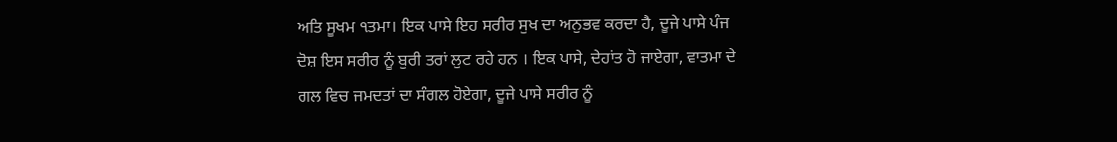ਅਤਿ ਸੂਖਮ ੧ਤਮਾ। ਇਕ ਪਾਸੇ ਇਹ ਸਰੀਰ ਸੁਖ ਦਾ ਅਨੁਭਵ ਕਰਦਾ ਹੈ, ਦੂਜੇ ਪਾਸੇ ਪੰਜ ਦੋਸ਼ ਇਸ ਸਰੀਰ ਨੂੰ ਬੁਰੀ ਤਰਾਂ ਲੁਟ ਰਹੇ ਹਨ । ਇਕ ਪਾਸੇ, ਦੇਹਾਂਤ ਹੋ ਜਾਏਗਾ, ਵਾਤਮਾ ਦੇ ਗਲ ਵਿਚ ਜਮਦਤਾਂ ਦਾ ਸੰਗਲ ਹੋਏਗਾ, ਦੂਜੇ ਪਾਸੇ ਸਰੀਰ ਨੂੰ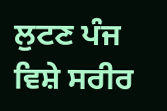ਲੁਟਣ ਪੰਜ ਵਿਸ਼ੇ ਸਰੀਰ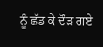ਨੂੰ ਛੱਡ ਕੇ ਦੌੜ ਗਏ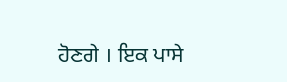ਹੋਣਗੇ । ਇਕ ਪਾਸੇ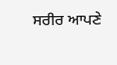ਸਰੀਰ ਆਪਣੇ